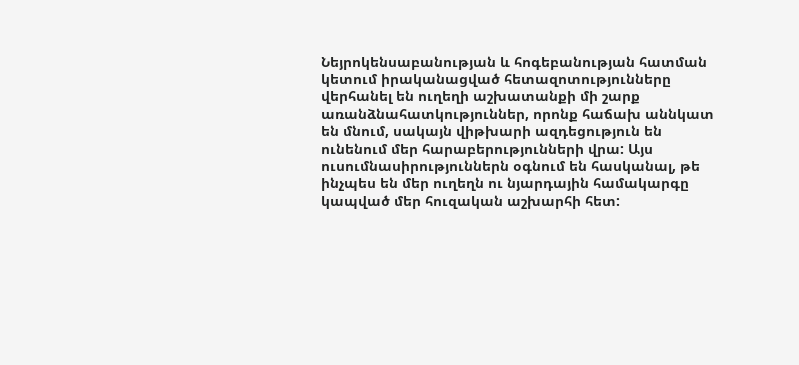Նեյրոկենսաբանության և հոգեբանության հատման կետում իրականացված հետազոտությունները վերհանել են ուղեղի աշխատանքի մի շարք առանձնահատկություններ, որոնք հաճախ աննկատ են մնում, սակայն վիթխարի ազդեցություն են ունենում մեր հարաբերությունների վրա: Այս ուսումնասիրություններն օգնում են հասկանալ, թե ինչպես են մեր ուղեղն ու նյարդային համակարգը կապված մեր հուզական աշխարհի հետ: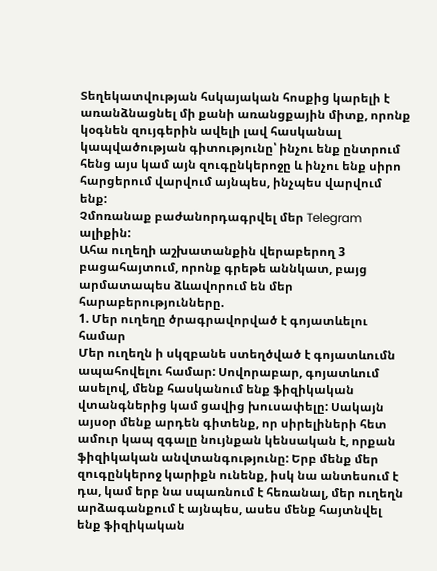Տեղեկատվության հսկայական հոսքից կարելի է առանձնացնել մի քանի առանցքային միտք, որոնք կօգնեն զույգերին ավելի լավ հասկանալ կապվածության գիտությունը՝ ինչու ենք ընտրում հենց այս կամ այն զուգընկերոջը և ինչու ենք սիրո հարցերում վարվում այնպես, ինչպես վարվում ենք:
Չմոռանաք բաժանորդագրվել մեր Telegram ալիքին:
Ահա ուղեղի աշխատանքին վերաբերող 3 բացահայտում, որոնք գրեթե աննկատ, բայց արմատապես ձևավորում են մեր հարաբերությունները.
1. Մեր ուղեղը ծրագրավորված է գոյատևելու համար
Մեր ուղեղն ի սկզբանե ստեղծված է գոյատևումն ապահովելու համար: Սովորաբար, գոյատևում ասելով, մենք հասկանում ենք ֆիզիկական վտանգներից կամ ցավից խուսափելը: Սակայն այսօր մենք արդեն գիտենք, որ սիրելիների հետ ամուր կապ զգալը նույնքան կենսական է, որքան ֆիզիկական անվտանգությունը: Երբ մենք մեր զուգընկերոջ կարիքն ունենք, իսկ նա անտեսում է դա, կամ երբ նա սպառնում է հեռանալ, մեր ուղեղն արձագանքում է այնպես, ասես մենք հայտնվել ենք ֆիզիկական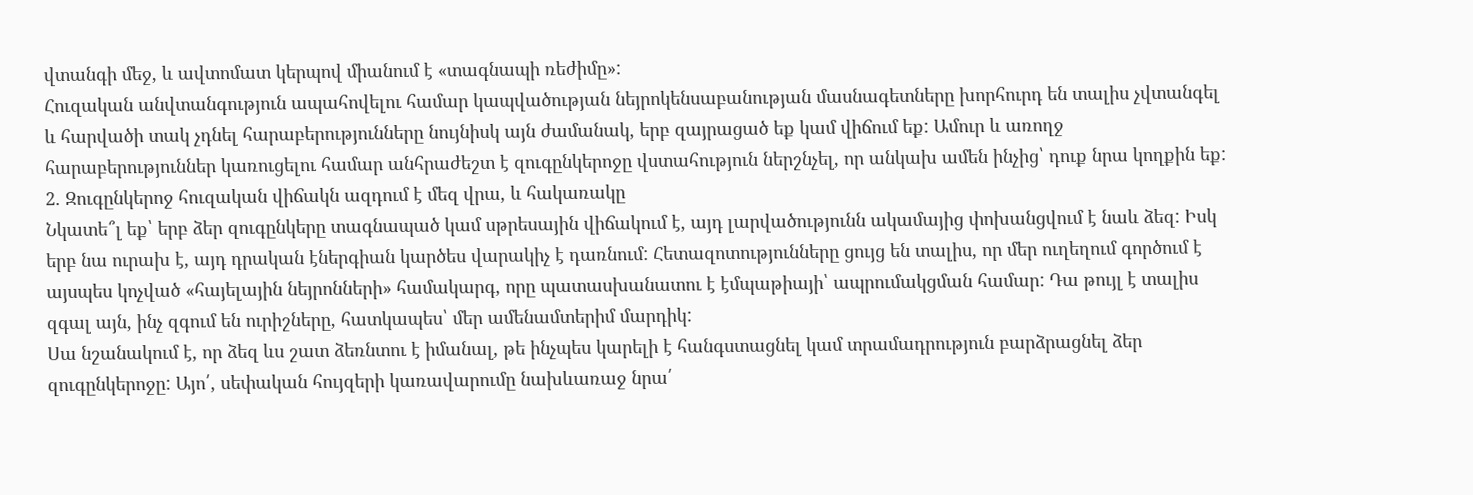վտանգի մեջ, և ավտոմատ կերպով միանում է «տագնապի ռեժիմը»:
Հուզական անվտանգություն ապահովելու համար կապվածության նեյրոկենսաբանության մասնագետները խորհուրդ են տալիս չվտանգել և հարվածի տակ չդնել հարաբերությունները նույնիսկ այն ժամանակ, երբ զայրացած եք կամ վիճում եք: Ամուր և առողջ հարաբերություններ կառուցելու համար անհրաժեշտ է զուգընկերոջը վստահություն ներշնչել, որ անկախ ամեն ինչից՝ դուք նրա կողքին եք:
2. Զուգընկերոջ հուզական վիճակն ազդում է մեզ վրա, և հակառակը
Նկատե՞լ եք՝ երբ ձեր զուգընկերը տագնապած կամ սթրեսային վիճակում է, այդ լարվածությունն ակամայից փոխանցվում է նաև ձեզ: Իսկ երբ նա ուրախ է, այդ դրական էներգիան կարծես վարակիչ է դառնում: Հետազոտությունները ցույց են տալիս, որ մեր ուղեղում գործում է այսպես կոչված «հայելային նեյրոնների» համակարգ, որը պատասխանատու է էմպաթիայի՝ ապրումակցման համար: Դա թույլ է տալիս զգալ այն, ինչ զգում են ուրիշները, հատկապես՝ մեր ամենամտերիմ մարդիկ:
Սա նշանակում է, որ ձեզ ևս շատ ձեռնտու է իմանալ, թե ինչպես կարելի է հանգստացնել կամ տրամադրություն բարձրացնել ձեր զուգընկերոջը: Այո՛, սեփական հույզերի կառավարումը նախևառաջ նրա՛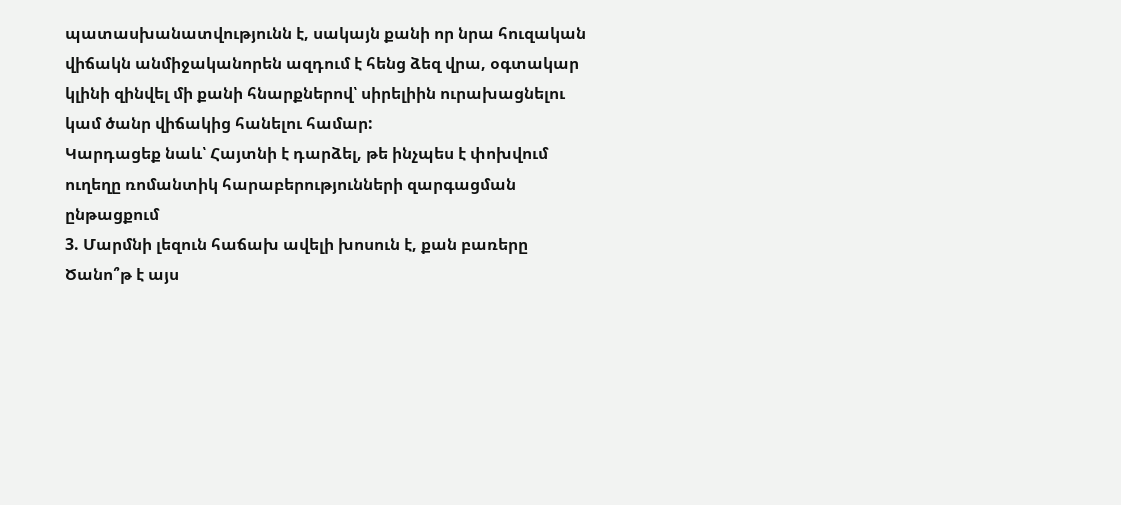պատասխանատվությունն է, սակայն քանի որ նրա հուզական վիճակն անմիջականորեն ազդում է հենց ձեզ վրա, օգտակար կլինի զինվել մի քանի հնարքներով՝ սիրելիին ուրախացնելու կամ ծանր վիճակից հանելու համար:
Կարդացեք նաև՝ Հայտնի է դարձել, թե ինչպես է փոխվում ուղեղը ռոմանտիկ հարաբերությունների զարգացման ընթացքում
3. Մարմնի լեզուն հաճախ ավելի խոսուն է, քան բառերը
Ծանո՞թ է այս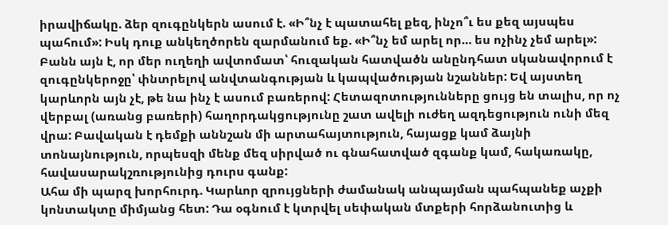իրավիճակը. ձեր զուգընկերն ասում է. «Ի՞նչ է պատահել քեզ, ինչո՞ւ ես քեզ այսպես պահում»: Իսկ դուք անկեղծորեն զարմանում եք. «Ի՞նչ եմ արել որ… ես ոչինչ չեմ արել»: Բանն այն է, որ մեր ուղեղի ավտոմատ՝ հուզական հատվածն անընդհատ սկանավորում է զուգընկերոջը՝ փնտրելով անվտանգության և կապվածության նշաններ: Եվ այստեղ կարևորն այն չէ, թե նա ինչ է ասում բառերով: Հետազոտությունները ցույց են տալիս, որ ոչ վերբալ (առանց բառերի) հաղորդակցությունը շատ ավելի ուժեղ ազդեցություն ունի մեզ վրա: Բավական է դեմքի աննշան մի արտահայտություն, հայացք կամ ձայնի տոնայնություն, որպեսզի մենք մեզ սիրված ու գնահատված զգանք կամ, հակառակը, հավասարակշռությունից դուրս գանք:
Ահա մի պարզ խորհուրդ. Կարևոր զրույցների ժամանակ անպայման պահպանեք աչքի կոնտակտը միմյանց հետ: Դա օգնում է կտրվել սեփական մտքերի հորձանուտից և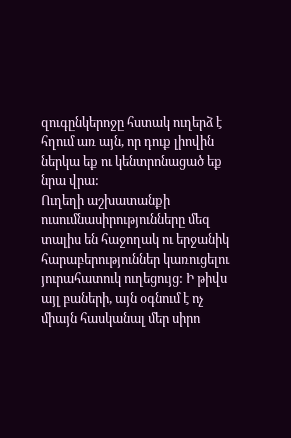զուգընկերոջը հստակ ուղերձ է հղում առ այն, որ դուք լիովին ներկա եք ու կենտրոնացած եք նրա վրա:
Ուղեղի աշխատանքի ուսումնասիրությունները մեզ տալիս են հաջողակ ու երջանիկ հարաբերություններ կառուցելու յուրահատուկ ուղեցույց: Ի թիվս այլ բաների, այն օգնում է ոչ միայն հասկանալ մեր սիրո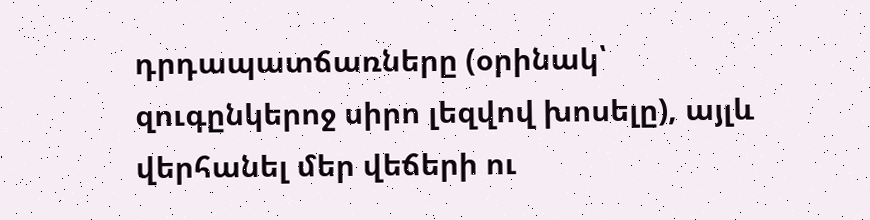դրդապատճառները (օրինակ՝ զուգընկերոջ սիրո լեզվով խոսելը), այլև վերհանել մեր վեճերի ու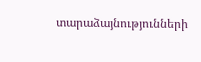տարաձայնությունների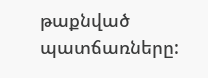թաքնված պատճառները: